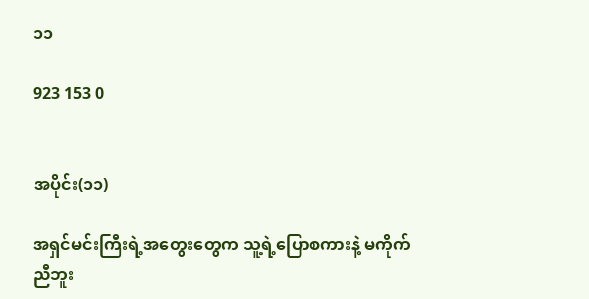၁၁

923 153 0


အပိုင်း(၁၁)

အရှင်မင်းကြီးရဲ့အတွေးတွေက သူ့ရဲ့ပြောစကားနဲ့ မကိုက်ညီဘူး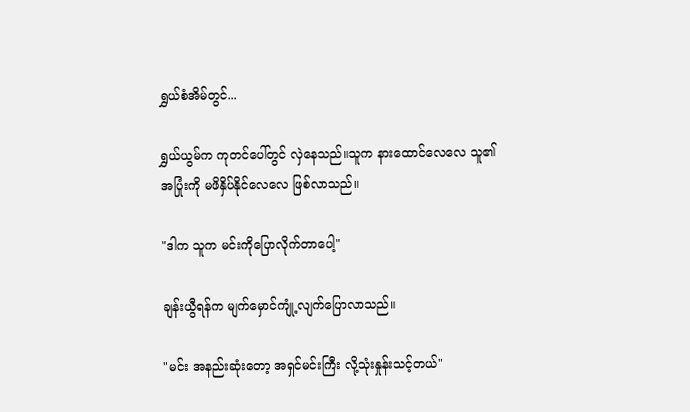ရွှယ်စံအိမ်တွင်...

ရွှယ်ယွမ်က ကုတင်ပေါ်တွင် လှဲနေသည်။သူက နားထောင်လေလေ သူ၏အပြုံးကို မဖိနှိပ်နိုင်လေလေ ဖြစ်လာသည်။

"ဒါက သူက မင်းကိုပြောလိုက်တာပေါ့"

ချန်းယွီရန်က မျက်မှောင်ကျုံ့လျက်ပြောလာသည်။

"မင်း အနည်းဆုံးတော့ အရှင်မင်းကြီး လို့သုံးနှုန်းသင့်တယ်"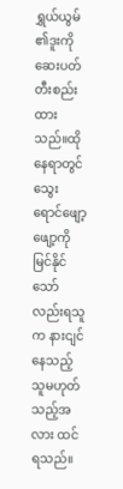ရွှယ်ယွမ်၏ဒူးကို ဆေးပတ်တီးစည်းထားသည်။ထိုနေရာတွင် သွေးရောင်ဖျော့ဖျော့ကိုမြင်နိုင်သော်လည်းရသူက နားငျင်နေသည့်သူမဟုတ်သည့်အလား ထင်ရသည်။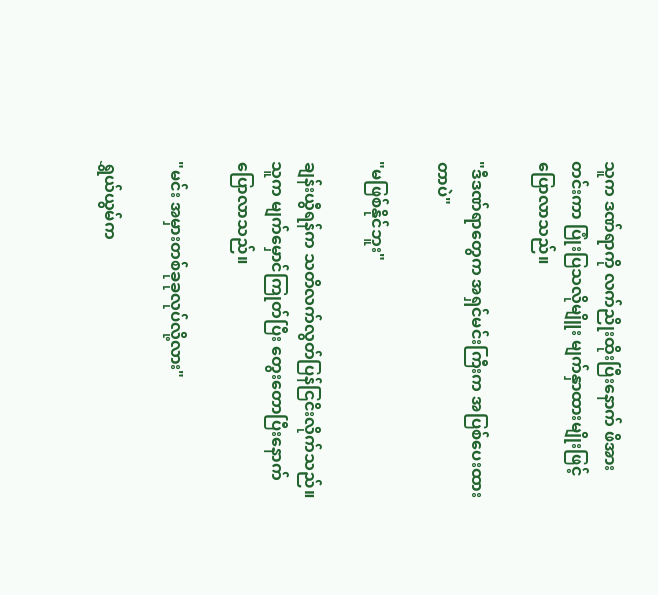သူက ဒဏ်ရာကို လက်ညိုးထိုးပြီးနောက် ဖိအားတင်းကာ ပြုံးပြသလိုမျိူး မျက်နှာထားမျိုးဖြင့်ပြောလာသည်။

"ဒီဒဏ်ရာတွေက အရှင်မင်းကြီးက အပြစ်ပေးထားတာပဲ"

"မဖြစ်နိုင်ဘူး"

ချန်းယွီရန်က သတိလက်လွတ်ပြန်ငြငိးလိုက်သည်။သူက မျက်မှောင်ကြုတ်ပြီး တွေးတောပြီးနောက်ပြောလာသည်။

"မင်း အမှားတစ်ခုခုလုပ်လို့လား"

ရွှယ်ယွမ်က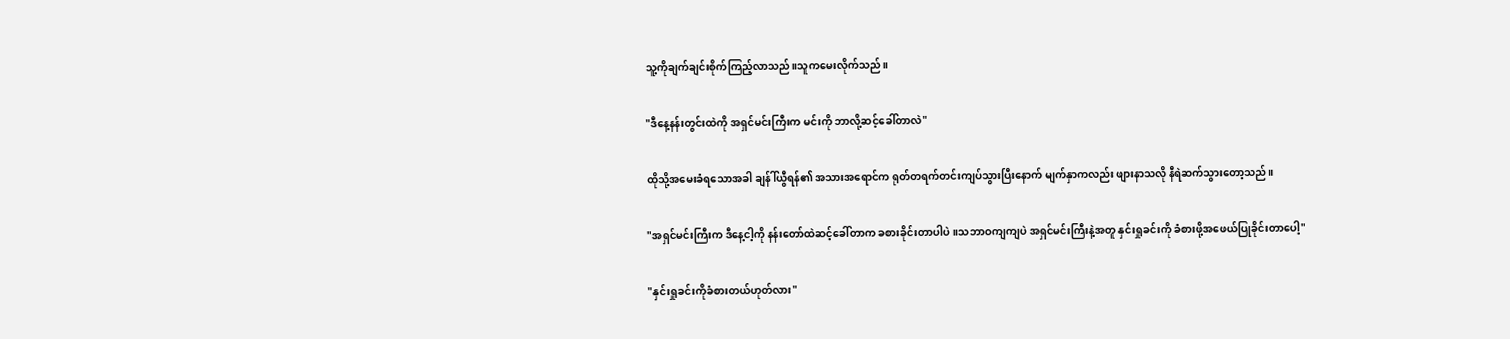သူ့ကိုချက်ချင်းစိုက်ကြည့်လာသည်။သူကမေးလိုက်သည်။

"ဒီနေ့နန်းတွင်းထဲကို အရှင်မင်းကြီးက မင်းကို ဘာလို့ဆင့်ခေါ်တာလဲ"

ထိုသို့အမေးခံရသောအခါ ချန်ါ်ယွီရန်၏ အသားအရောင်က ရုတ်တရက်တင်းကျပ်သွားပြီးနောက် မျက်နှာကလည်း ဖျားနာသလို နီရဲဆက်သွားတော့သည်။

"အရှင်မင်းကြီးက ဒီနေ့ငါ့ကို နန်းတော်ထဲဆင့်ခေါ်တာက ခစားခိုင်းတာပါပဲ။သဘာဝကျကျပဲ အရှင်မင်းကြီးနဲ့အတူ နှင်းရှုခင်းကို ခံစားဖို့အဖေယ်ပြုခိုင်းတာပေါ့"

"နှင်းရှုခင်းကိုခံစားတယ်ဟုတ်လား"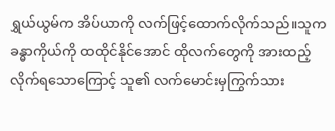ရွှယ်ယွမ်က အိပ်ယာကို လက်ဖြင့်ထောက်လိုက်သည်။သူက ခန္ဓာကိုယ်ကို ထထိုင်နိုင်အောင် ထိုလက်တွေကို အားထည့်လိုက်ရသောကြောင့် သူ၏ လက်မောင်းမှကြွက်သား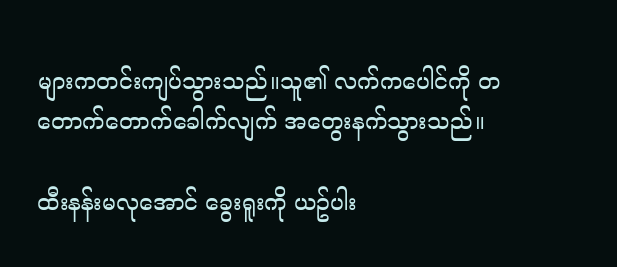များကတင်းကျပ်သွားသည်။သူ၏ လက်ကပေါင်ကို တတောက်တောက်ခေါက်လျက် အတွေးနက်သွားသည်။

ထီးနန်းမလုအောင် ခွေးရူးကို ယဥ်ပါး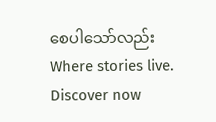စေပါသော်လည်းWhere stories live. Discover now